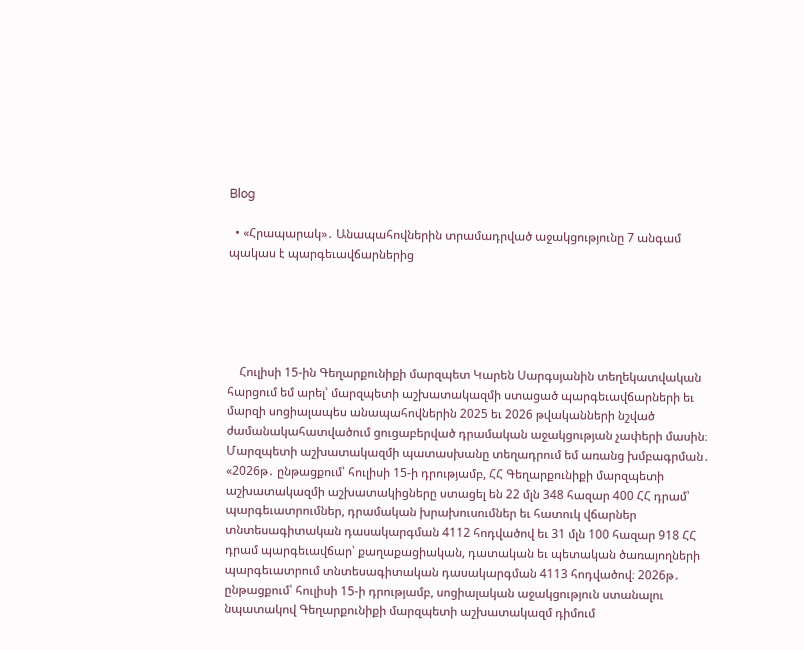Blog

  • «Հրապարակ»․ Անապահովներին տրամադրված աջակցությունը 7 անգամ պակաս է պարգեւավճարներից





    Հուլիսի 15-ին Գեղարքունիքի մարզպետ Կարեն Սարգսյանին տեղեկատվական հարցում եմ արել՝ մարզպետի աշխատակազմի ստացած պարգեւավճարների եւ մարզի սոցիալապես անապահովներին 2025 եւ 2026 թվականների նշված ժամանակահատվածում ցուցաբերված դրամական աջակցության չափերի մասին։ Մարզպետի աշխատակազմի պատասխանը տեղադրում եմ առանց խմբագրման․ «2026թ․ ընթացքում՝ հուլիսի 15-ի դրությամբ, ՀՀ Գեղարքունիքի մարզպետի աշխատակազմի աշխատակիցները ստացել են 22 մլն 348 հազար 400 ՀՀ դրամ՝ պարգեւատրումներ, դրամական խրախուսումներ եւ հատուկ վճարներ տնտեսագիտական դասակարգման 4112 հոդվածով եւ 31 մլն 100 հազար 918 ՀՀ դրամ պարգեւավճար՝ քաղաքացիական, դատական եւ պետական ծառայողների պարգեւատրում տնտեսագիտական դասակարգման 4113 հոդվածով։ 2026թ․ ընթացքում՝ հուլիսի 15-ի դրությամբ, սոցիալական աջակցություն ստանալու նպատակով Գեղարքունիքի մարզպետի աշխատակազմ դիմում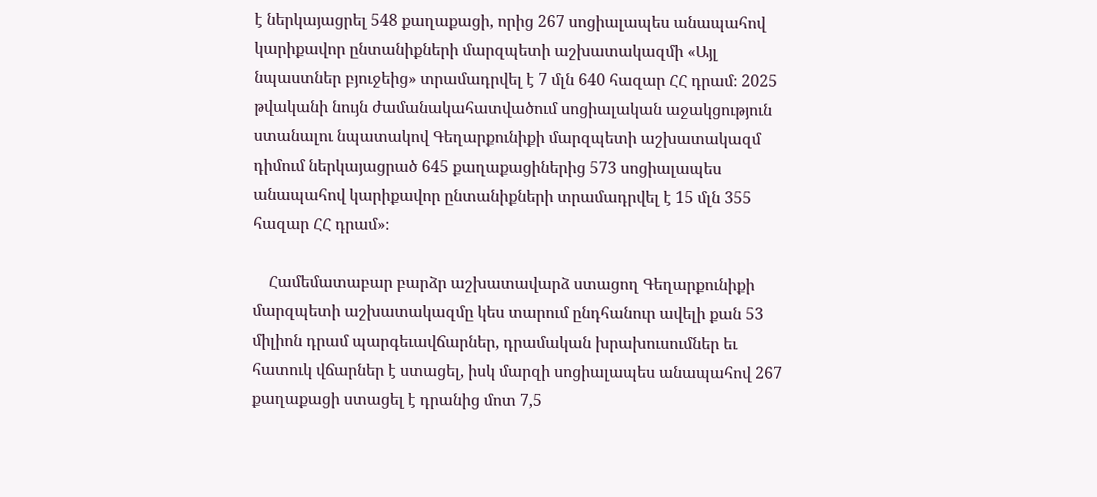է ներկայացրել 548 քաղաքացի, որից 267 սոցիալապես անապահով կարիքավոր ընտանիքների մարզպետի աշխատակազմի «Այլ նպաստներ բյուջեից» տրամադրվել է 7 մլն 640 հազար ՀՀ դրամ։ 2025 թվականի նույն ժամանակահատվածում սոցիալական աջակցություն ստանալու նպատակով Գեղարքունիքի մարզպետի աշխատակազմ դիմում ներկայացրած 645 քաղաքացիներից 573 սոցիալապես անապահով կարիքավոր ընտանիքների տրամադրվել է 15 մլն 355 հազար ՀՀ դրամ»։

    Համեմատաբար բարձր աշխատավարձ ստացող Գեղարքունիքի մարզպետի աշխատակազմը կես տարում ընդհանուր ավելի քան 53 միլիոն դրամ պարգեւավճարներ, դրամական խրախուսումներ եւ հատուկ վճարներ է ստացել, իսկ մարզի սոցիալապես անապահով 267 քաղաքացի ստացել է դրանից մոտ 7,5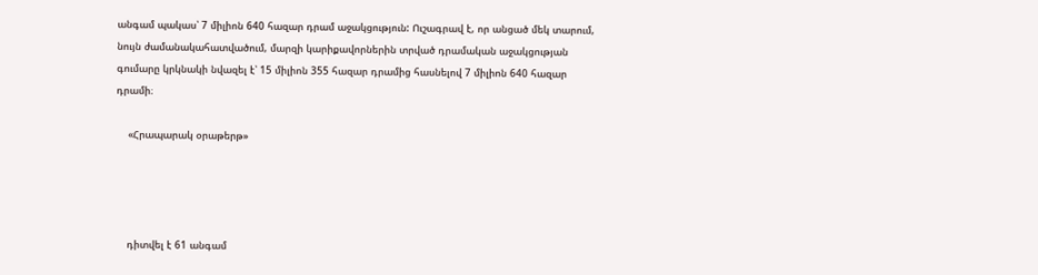անգամ պակաս՝ 7 միլիոն 640 հազար դրամ աջակցություն: Ուշագրավ է, որ անցած մեկ տարում, նույն ժամանակահատվածում, մարզի կարիքավորներին տրված դրամական աջակցության գումարը կրկնակի նվազել է՝ 15 միլիոն 355 հազար դրամից հասնելով 7 միլիոն 640 հազար դրամի։

    «Հրապարակ օրաթերթ»




    դիտվել է 61 անգամ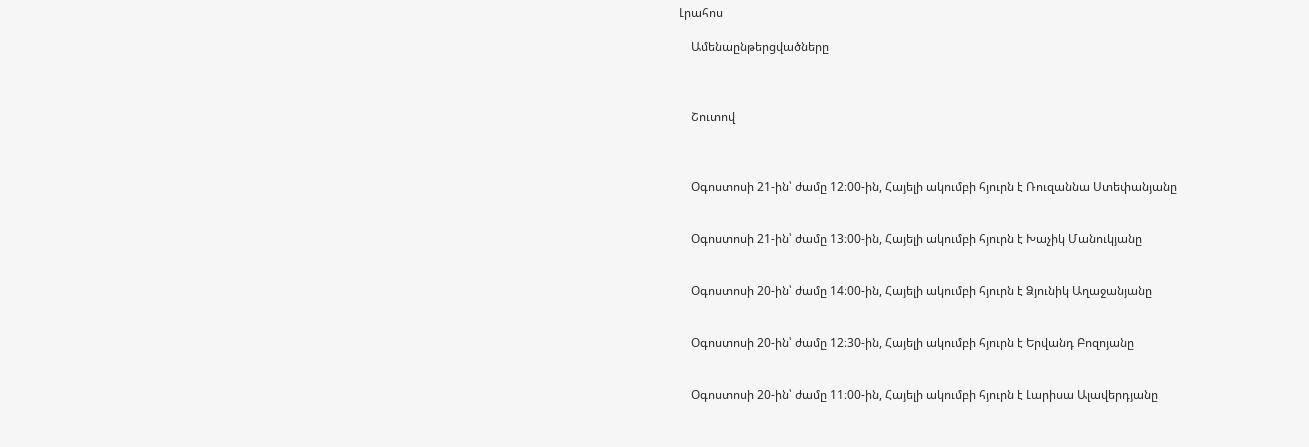Լրահոս

    Ամենաընթերցվածները



    Շուտով



    Օգոստոսի 21-ին՝ ժամը 12։00-ին, Հայելի ակումբի հյուրն է Ռուզաննա Ստեփանյանը


    Օգոստոսի 21-ին՝ ժամը 13։00-ին, Հայելի ակումբի հյուրն է Խաչիկ Մանուկյանը


    Օգոստոսի 20-ին՝ ժամը 14։00-ին, Հայելի ակումբի հյուրն է Ձյունիկ Աղաջանյանը


    Օգոստոսի 20-ին՝ ժամը 12։30-ին, Հայելի ակումբի հյուրն է Երվանդ Բոզոյանը


    Օգոստոսի 20-ին՝ ժամը 11։00-ին, Հայելի ակումբի հյուրն է Լարիսա Ալավերդյանը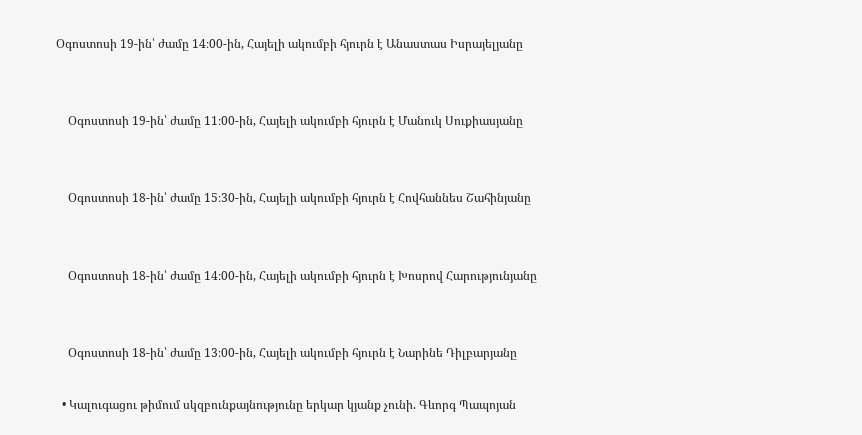Օգոստոսի 19-ին՝ ժամը 14։00-ին, Հայելի ակումբի հյուրն է Անաստաս Իսրայելյանը


    Օգոստոսի 19-ին՝ ժամը 11։00-ին, Հայելի ակումբի հյուրն է Մանուկ Սուքիասյանը


    Օգոստոսի 18-ին՝ ժամը 15։30-ին, Հայելի ակումբի հյուրն է Հովհաննես Շահինյանը


    Օգոստոսի 18-ին՝ ժամը 14։00-ին, Հայելի ակումբի հյուրն է Խոսրով Հարությունյանը


    Օգոստոսի 18-ին՝ ժամը 13։00-ին, Հայելի ակումբի հյուրն է Նարինե Դիլբարյանը

  • Կալուգացու թիմում սկզբունքայնությունը երկար կյանք չունի. Գևորգ Պապոյան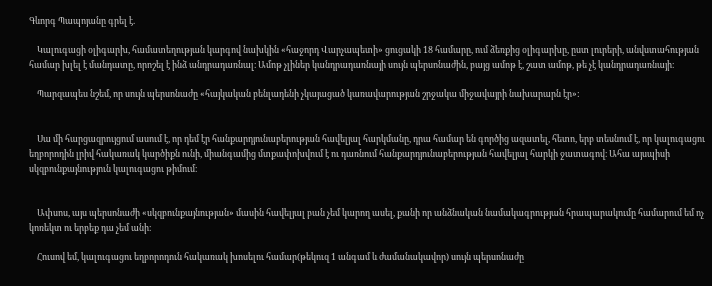Գևորգ Պապոյանը գրել է.

    Կալուգացի օլիգարխ, համատեղության կարգով նախկին «հաջորդ Վարչապետի» ցուցակի 18 համարը, ում ձեռքից օլիգարխը, ըստ լուրերի, անվստահության համար խլել է մանդատը, որոշել է ինձ անդրադառնալ։ Ամոթ չլիներ կանդրադառնայի սույն պերսոնաժին, բայց ամոթ է, շատ ամոթ, թե չէ կանդրադառնայի։

    Պարզապես նշեմ, որ սույն պերսոնաժը «հայկական բենլադենի չկայացած կառավարության շրջակա միջավայրի նախարարն էր»:


    Սա մի հարցազրույցում ասում է, որ դեմ էր հանքարդյունաբերության հավելյալ հարկմանը, դրա համար են գործից ազատել, հետո, երբ տեսնում է, որ կալուգացու եղբորոդին լրիվ հակառակ կարծիքն ունի, միանգամից մտքափոխվում է ու դառնում հանքարդյունաբերության հավելյալ հարկի ջատագով։ Ահա այսպիսի սկզբունքայնություն կալուգացու թիմում։


    Ափսոս, այս պերսոնաժի «սկզբունքայնության» մասին հավելյալ բան չեմ կարող ասել, քանի որ անձնական նամակագրության հրապարակումը համարում եմ ոչ կոռեկտ ու երբեք դա չեմ անի։

    Հուսով եմ, կալուգացու եղբորոդուն հակառակ խոսելու համար(թեկուզ 1 անգամ և ժամանակավոր) սույն պերսոնաժը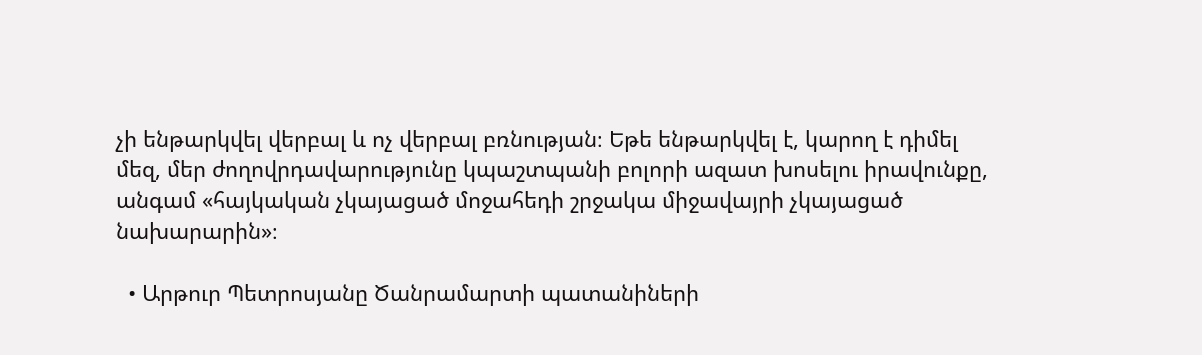չի ենթարկվել վերբալ և ոչ վերբալ բռնության։ Եթե ենթարկվել է, կարող է դիմել մեզ, մեր ժողովրդավարությունը կպաշտպանի բոլորի ազատ խոսելու իրավունքը, անգամ «հայկական չկայացած մոջահեդի շրջակա միջավայրի չկայացած նախարարին»։

  • Արթուր Պետրոսյանը Ծանրամարտի պատանիների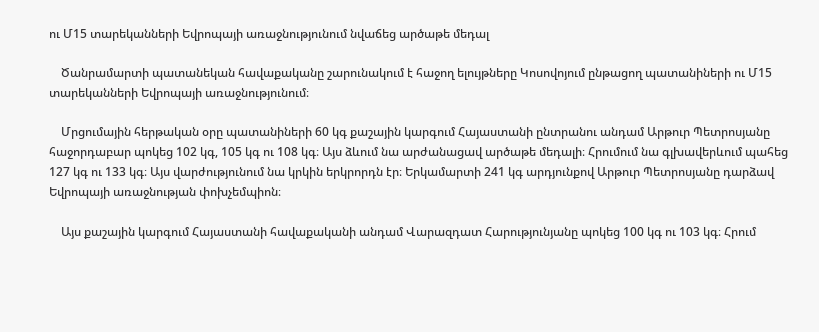ու Մ15 տարեկանների Եվրոպայի առաջնությունում նվաճեց արծաթե մեդալ

    Ծանրամարտի պատանեկան հավաքականը շարունակում է հաջող ելույթները Կոսովոյում ընթացող պատանիների ու Մ15 տարեկանների Եվրոպայի առաջնությունում։

    Մրցումային հերթական օրը պատանիների 60 կգ քաշային կարգում Հայաստանի ընտրանու անդամ Արթուր Պետրոսյանը հաջորդաբար պոկեց 102 կգ, 105 կգ ու 108 կգ։ Այս ձևում նա արժանացավ արծաթե մեդալի։ Հրումում նա գլխավերևում պահեց 127 կգ ու 133 կգ։ Այս վարժությունում նա կրկին երկրորդն էր։ Երկամարտի 241 կգ արդյունքով Արթուր Պետրոսյանը դարձավ Եվրոպայի առաջնության փոխչեմպիոն։

    Այս քաշային կարգում Հայաստանի հավաքականի անդամ Վարազդատ Հարությունյանը պոկեց 100 կգ ու 103 կգ։ Հրում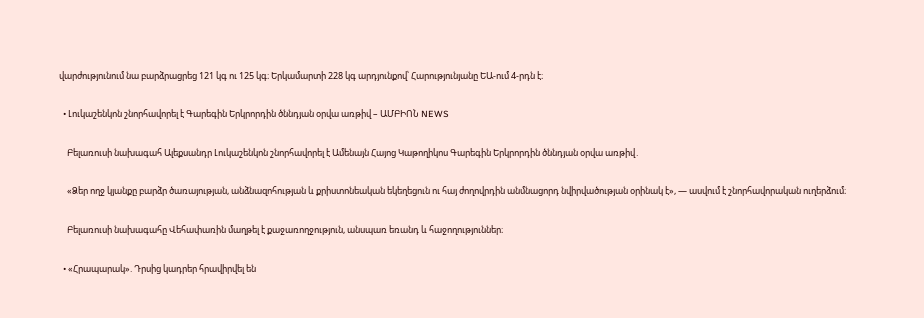վարժությունում նա բարձրացրեց 121 կգ ու 125 կգ։ Երկամարտի 228 կգ արդյունքով՝ Հարությունյանը ԵԱ-ում 4-րդն է։

  • Լուկաշենկոն շնորհավորել է Գարեգին Երկրորդին ծննդյան օրվա առթիվ – ԱՄԲԻՈՆ NEWS

    Բելառուսի նախագահ Ալեքսանդր Լուկաշենկոն շնորհավորել է Ամենայն Հայոց Կաթողիկոս Գարեգին Երկրորդին ծննդյան օրվա առթիվ․

    «Ձեր ողջ կյանքը բարձր ծառայության, անձնազոհության և քրիստոնեական եկեղեցուն ու հայ ժողովրդին անմնացորդ նվիրվածության օրինակ է», — ասվում է շնորհավորական ուղերձում։

    Բելառուսի նախագահը Վեհափառին մաղթել է քաջառողջություն, անսպառ եռանդ և հաջողություններ։

  • «Հրապարակ». Դրսից կադրեր հրավիրվել են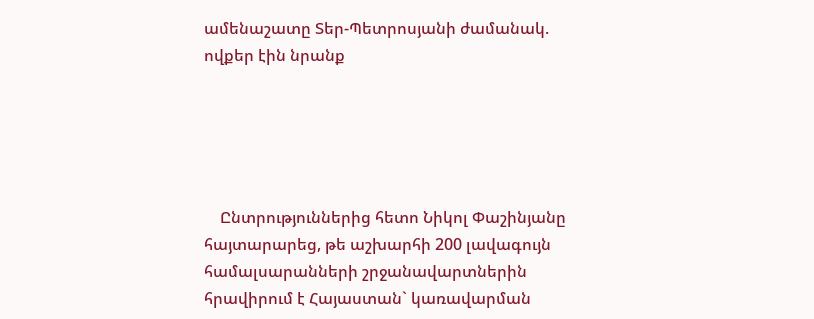ամենաշատը Տեր-Պետրոսյանի ժամանակ. ովքեր էին նրանք





    Ընտրություններից հետո Նիկոլ Փաշինյանը հայտարարեց, թե աշխարհի 200 լավագույն համալսարանների շրջանավարտներին հրավիրում է Հայաստան` կառավարման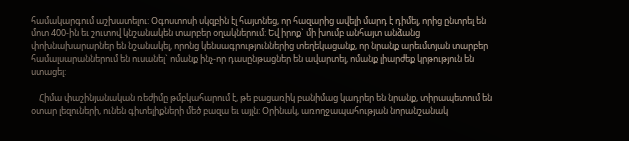համակարգում աշխատելու: Օգոստոսի սկզբին էլ հայտնեց, որ հազարից ավելի մարդ է դիմել, որից ընտրել են մոտ 400-ին եւ շուտով կնշանակեն տարբեր օղակներում: Եվ իրոք` մի խումբ անհայտ անձանց փոխնախարարներ են նշանակել, որոնց կենսագրություններից տեղեկացանք, որ նրանք արեւմտյան տարբեր համալսարաններում են ուսանել` ոմանք ինչ-որ դասընթացներ են ավարտել, ոմանք լիարժեք կրթություն են ստացել:

    Հիմա փաշինյանական ռեժիմը թմբկահարում է, թե բացառիկ բանիմաց կադրեր են նրանք, տիրապետում են օտար լեզուների, ունեն գիտելիքների մեծ բազա եւ այլն: Օրինակ, առողջապահության նորանշանակ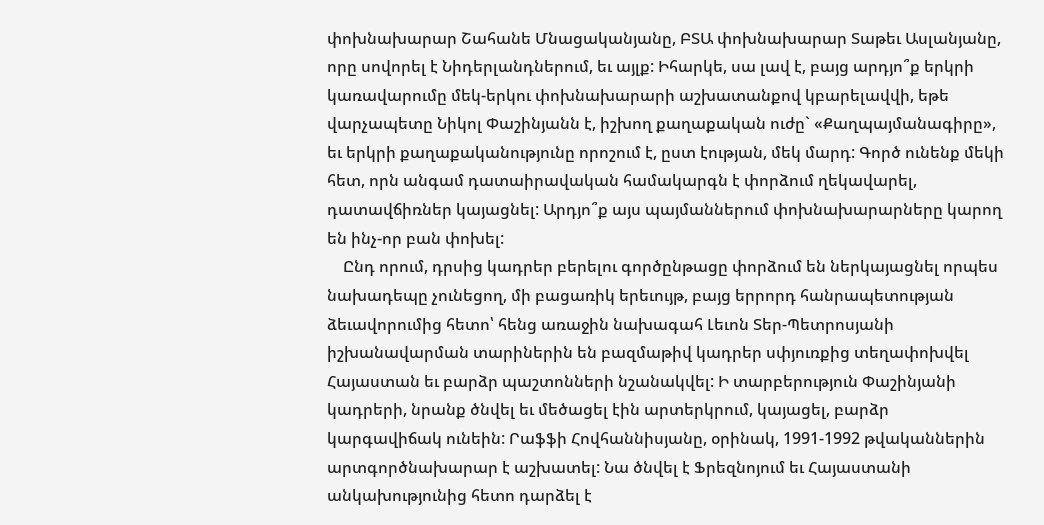փոխնախարար Շահանե Մնացականյանը, ԲՏԱ փոխնախարար Տաթեւ Ասլանյանը, որը սովորել է Նիդերլանդներում, եւ այլք: Իհարկե, սա լավ է, բայց արդյո՞ք երկրի կառավարումը մեկ-երկու փոխնախարարի աշխատանքով կբարելավվի, եթե վարչապետը Նիկոլ Փաշինյանն է, իշխող քաղաքական ուժը` «Քաղպայմանագիրը», եւ երկրի քաղաքականությունը որոշում է, ըստ էության, մեկ մարդ: Գործ ունենք մեկի հետ, որն անգամ դատաիրավական համակարգն է փորձում ղեկավարել, դատավճիռներ կայացնել: Արդյո՞ք այս պայմաններում փոխնախարարները կարող են ինչ-որ բան փոխել:
    Ընդ որում, դրսից կադրեր բերելու գործընթացը փորձում են ներկայացնել որպես նախադեպը չունեցող, մի բացառիկ երեւույթ, բայց երրորդ հանրապետության ձեւավորումից հետո՝ հենց առաջին նախագահ Լեւոն Տեր-Պետրոսյանի իշխանավարման տարիներին են բազմաթիվ կադրեր սփյուռքից տեղափոխվել Հայաստան եւ բարձր պաշտոնների նշանակվել: Ի տարբերություն Փաշինյանի կադրերի, նրանք ծնվել եւ մեծացել էին արտերկրում, կայացել, բարձր կարգավիճակ ունեին: Րաֆֆի Հովհաննիսյանը, օրինակ, 1991-1992 թվականներին արտգործնախարար է աշխատել: Նա ծնվել է Ֆրեզնոյում եւ Հայաստանի անկախությունից հետո դարձել է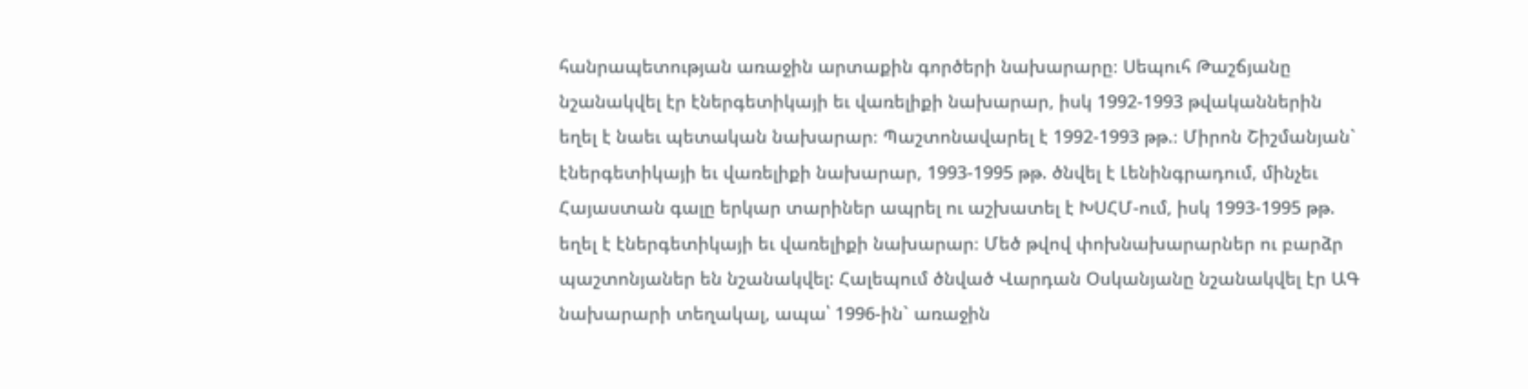հանրապետության առաջին արտաքին գործերի նախարարը։ Սեպուհ Թաշճյանը նշանակվել էր էներգետիկայի եւ վառելիքի նախարար, իսկ 1992-1993 թվականներին եղել է նաեւ պետական նախարար։ Պաշտոնավարել է 1992-1993 թթ.։ Միրոն Շիշմանյան` էներգետիկայի եւ վառելիքի նախարար, 1993-1995 թթ. ծնվել է Լենինգրադում, մինչեւ Հայաստան գալը երկար տարիներ ապրել ու աշխատել է ԽՍՀՄ-ում, իսկ 1993-1995 թթ. եղել է էներգետիկայի եւ վառելիքի նախարար։ Մեծ թվով փոխնախարարներ ու բարձր պաշտոնյաներ են նշանակվել: Հալեպում ծնված Վարդան Օսկանյանը նշանակվել էր ԱԳ նախարարի տեղակալ, ապա՝ 1996-ին` առաջին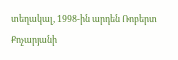տեղակալ, 1998-ին արդեն Ռոբերտ Քոչարյանի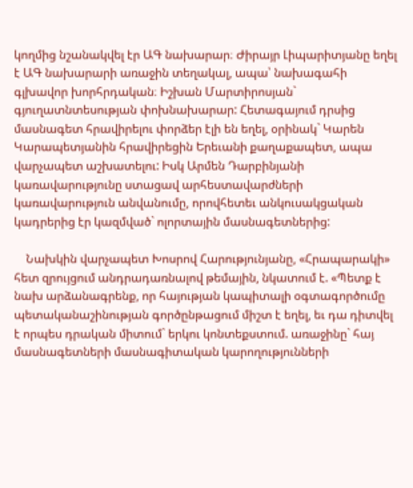կողմից նշանակվել էր ԱԳ նախարար։ Ժիրայր Լիպարիտյանը եղել է ԱԳ նախարարի առաջին տեղակալ, ապա՝ նախագահի գլխավոր խորհրդական։ Իշխան Մարտիրոսյան` գյուղատնտեսության փոխնախարար: Հետագայում դրսից մասնագետ հրավիրելու փորձեր էլի են եղել, օրինակ` Կարեն Կարապետյանին հրավիրեցին Երեւանի քաղաքապետ, ապա վարչապետ աշխատելու: Իսկ Արմեն Դարբինյանի կառավարությունը ստացավ արհեստավարժների կառավարություն անվանումը, որովհետեւ անկուսակցական կադրերից էր կազմված` ոլորտային մասնագետներից:

    Նախկին վարչապետ Խոսրով Հարությունյանը, «Հրապարակի» հետ զրույցում անդրադառնալով թեմային, նկատում է. «Պետք է նախ արձանագրենք, որ հայության կապիտալի օգտագործումը պետականաշինության գործընթացում միշտ է եղել, եւ դա դիտվել է որպես դրական միտում` երկու կոնտեքստում. առաջինը` հայ մասնագետների մասնագիտական կարողությունների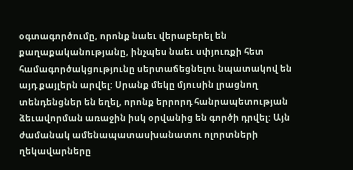օգտագործումը, որոնք նաեւ վերաբերել են քաղաքականությանը, ինչպես նաեւ սփյուռքի հետ համագործակցությունը սերտաճեցնելու նպատակով են այդ քայլերն արվել: Սրանք մեկը մյուսին լրացնող տենդենցներ են եղել, որոնք երրորդ հանրապետության ձեւավորման առաջին իսկ օրվանից են գործի դրվել: Այն ժամանակ ամենապատասխանատու ոլորտների ղեկավարները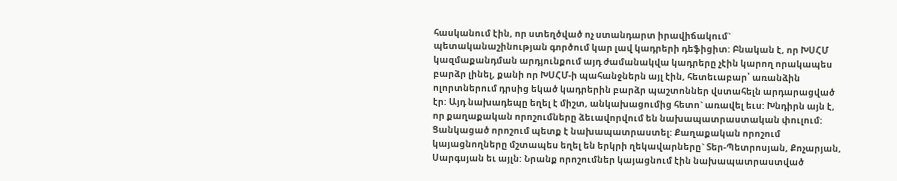հասկանում էին, որ ստեղծված ոչ ստանդարտ իրավիճակում` պետականաշինության գործում կար լավ կադրերի դեֆիցիտ: Բնական է, որ ԽՍՀՄ կազմաքանդման արդյունքում այդ ժամանակվա կադրերը չէին կարող որակապես բարձր լինել, քանի որ ԽՍՀՄ-ի պահանջներն այլ էին, հետեւաբար՝ առանձին ոլորտներում դրսից եկած կադրերին բարձր պաշտոններ վստահելն արդարացված էր: Այդ նախադեպը եղել է միշտ, անկախացումից հետո` առավել եւս: Խնդիրն այն է, որ քաղաքական որոշումները ձեւավորվում են նախապատրաստական փուլում: Ցանկացած որոշում պետք է նախապատրաստել: Քաղաքական որոշում կայացնողները մշտապես եղել են երկրի ղեկավարները` Տեր-Պետրոսյան, Քոչարյան, Սարգսյան եւ այլն: Նրանք որոշումներ կայացնում էին նախապատրաստված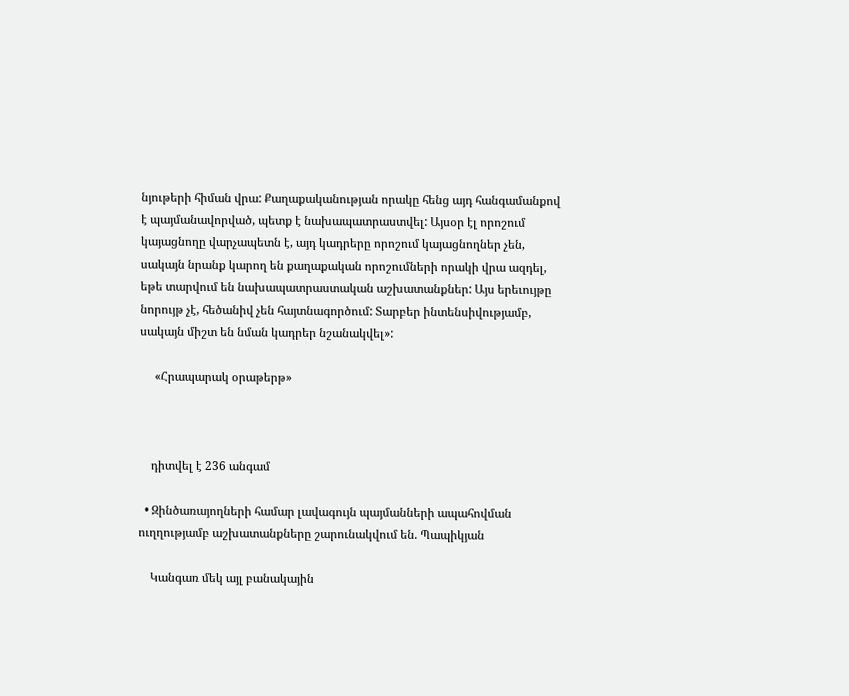նյութերի հիման վրա: Քաղաքականության որակը հենց այդ հանգամանքով է պայմանավորված, պետք է նախապատրաստվել: Այսօր էլ որոշում կայացնողը վարչապետն է, այդ կադրերը որոշում կայացնողներ չեն, սակայն նրանք կարող են քաղաքական որոշումների որակի վրա ազդել, եթե տարվում են նախապատրաստական աշխատանքներ: Այս երեւույթը նորույթ չէ, հեծանիվ չեն հայտնագործում: Տարբեր ինտենսիվությամբ, սակայն միշտ են նման կադրեր նշանակվել»:

     «Հրապարակ օրաթերթ»



    դիտվել է 236 անգամ

  • Զինծառայողների համար լավագույն պայմանների ապահովման ուղղությամբ աշխատանքները շարունակվում են. Պապիկյան

    Կանգառ մեկ այլ բանակային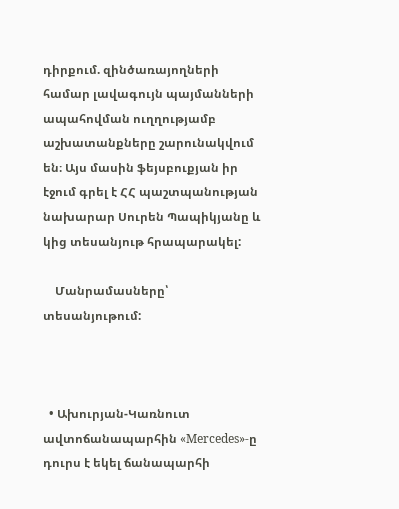դիրքում. զինծառայողների համար լավագույն պայմանների ապահովման ուղղությամբ աշխատանքները շարունակվում են։ Այս մասին ֆեյսբուքյան իր էջում գրել է ՀՀ պաշտպանության նախարար Սուրեն Պապիկյանը և կից տեսանյութ հրապարակել:

    Մանրամասները՝ տեսանյութում:



  • Ախուրյան-Կառնուտ ավտոճանապարհին «Mercedes»-ը դուրս է եկել ճանապարհի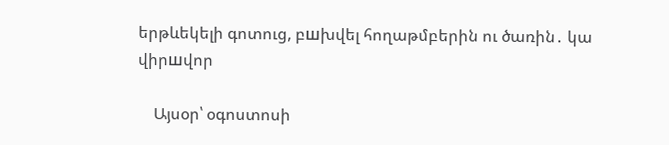երթևեկելի գոտուց, բшխվել հողաթմբերին ու ծառին․ կա վիրшվոր

    Այսօր՝ օգոստոսի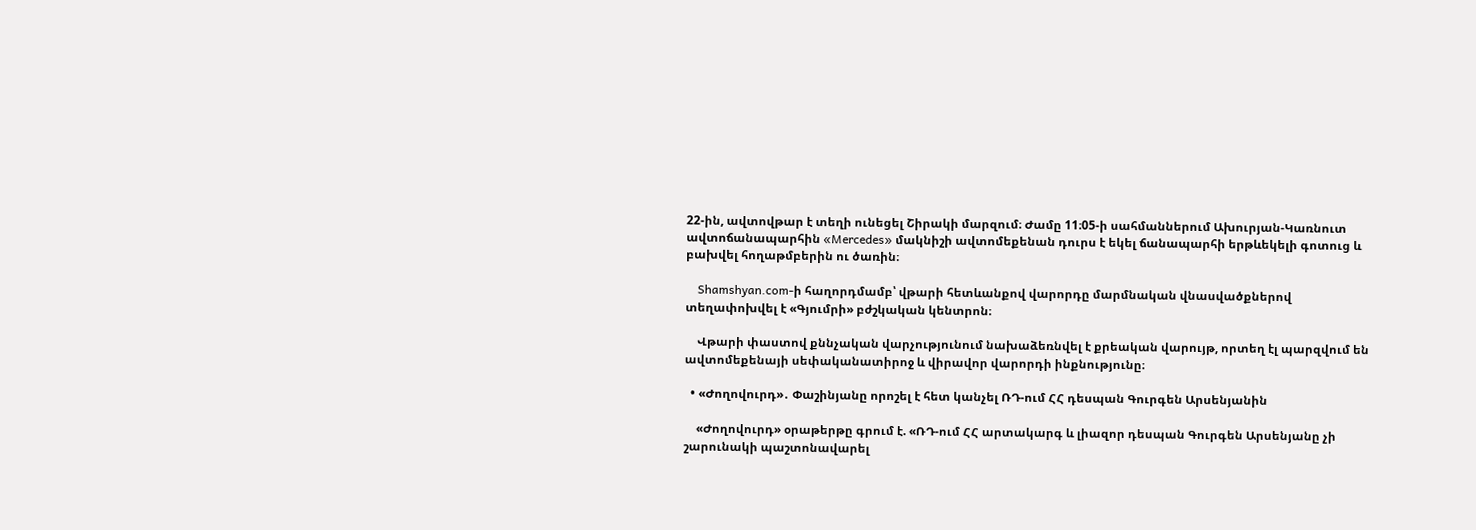22-ին, ավտովթար է տեղի ունեցել Շիրակի մարզում։ Ժամը 11։05-ի սահմաններում Ախուրյան-Կառնուտ ավտոճանապարհին «Mercedes» մակնիշի ավտոմեքենան դուրս է եկել ճանապարհի երթևեկելի գոտուց և բախվել հողաթմբերին ու ծառին։

    Shamshyan.com-ի հաղորդմամբ՝ վթարի հետևանքով վարորդը մարմնական վնասվածքներով տեղափոխվել է «Գյումրի» բժշկական կենտրոն։

    Վթարի փաստով քննչական վարչությունում նախաձեռնվել է քրեական վարույթ, որտեղ էլ պարզվում են ավտոմեքենայի սեփականատիրոջ և վիրավոր վարորդի ինքնությունը։

  • «Ժողովուրդ»․ Փաշինյանը որոշել է հետ կանչել ՌԴ-ում ՀՀ դեսպան Գուրգեն Արսենյանին

    «Ժողովուրդ» օրաթերթը գրում է. «ՌԴ-ում ՀՀ արտակարգ և լիազոր դեսպան Գուրգեն Արսենյանը չի շարունակի պաշտոնավարել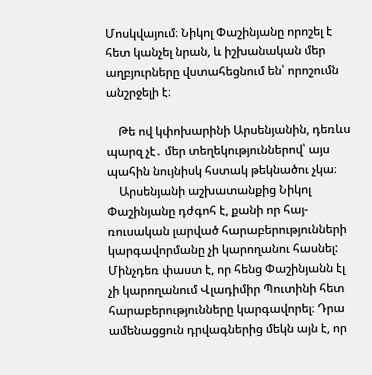Մոսկվայում։ Նիկոլ Փաշինյանը որոշել է հետ կանչել նրան, և իշխանական մեր աղբյուրները վստահեցնում են՝ որոշումն անշրջելի է։

    Թե ով կփոխարինի Արսենյանին, դեռևս պարզ չէ․ մեր տեղեկություններով՝ այս պահին նույնիսկ հստակ թեկնածու չկա։
    Արսենյանի աշխատանքից Նիկոլ Փաշինյանը դժգոհ է, քանի որ հայ-ռուսական լարված հարաբերությունների կարգավորմանը չի կարողանու հասնել: Մինչդեռ փաստ է, որ հենց Փաշինյանն էլ չի կարողանում Վլադիմիր Պուտինի հետ հարաբերությունները կարգավորել։ Դրա ամենացցուն դրվագներից մեկն այն է, որ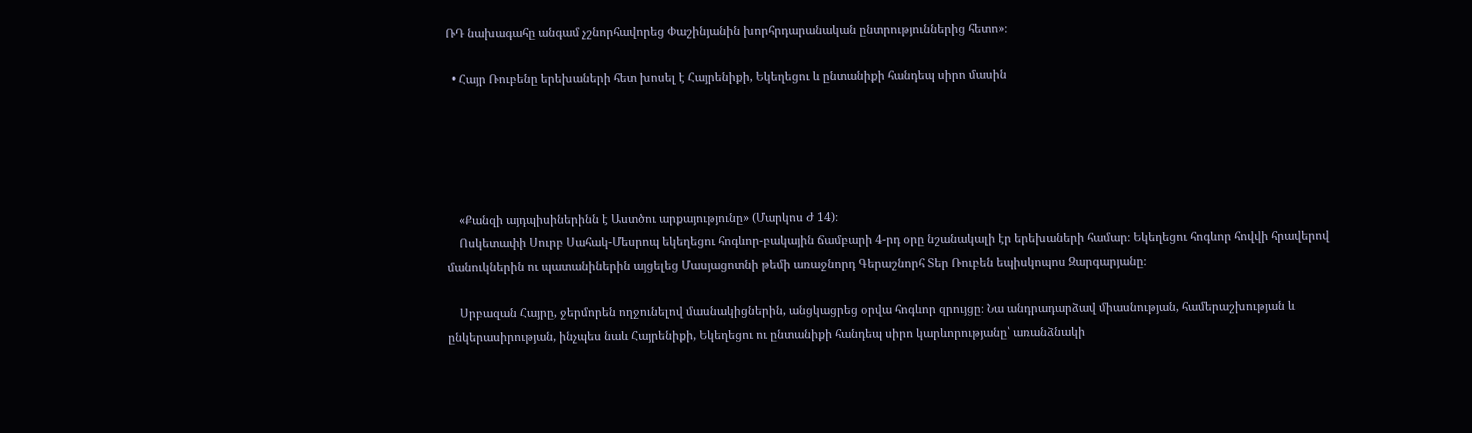ՌԴ նախագահը անգամ չշնորհավորեց Փաշինյանին խորհրդարանական ընտրություններից հետո»։

  • Հայր Ռուբենը երեխաների հետ խոսել է Հայրենիքի, Եկեղեցու և ընտանիքի հանդեպ սիրո մասին





    «Քանզի այդպիսիներինն է Աստծու արքայությունը» (Մարկոս Ժ 14)։
    Ոսկետափի Սուրբ Սահակ-Մեսրոպ եկեղեցու հոգևոր-բակային ճամբարի 4-րդ օրը նշանակալի էր երեխաների համար։ Եկեղեցու հոգևոր հովվի հրավերով մանուկներին ու պատանիներին այցելեց Մասյացոտնի թեմի առաջնորդ Գերաշնորհ Տեր Ռուբեն եպիսկոպոս Զարգարյանը։

    Սրբազան Հայրը, ջերմորեն ողջունելով մասնակիցներին, անցկացրեց օրվա հոգևոր զրույցը։ Նա անդրադարձավ միասնության, համերաշխության և ընկերասիրության, ինչպես նաև Հայրենիքի, Եկեղեցու ու ընտանիքի հանդեպ սիրո կարևորությանը՝ առանձնակի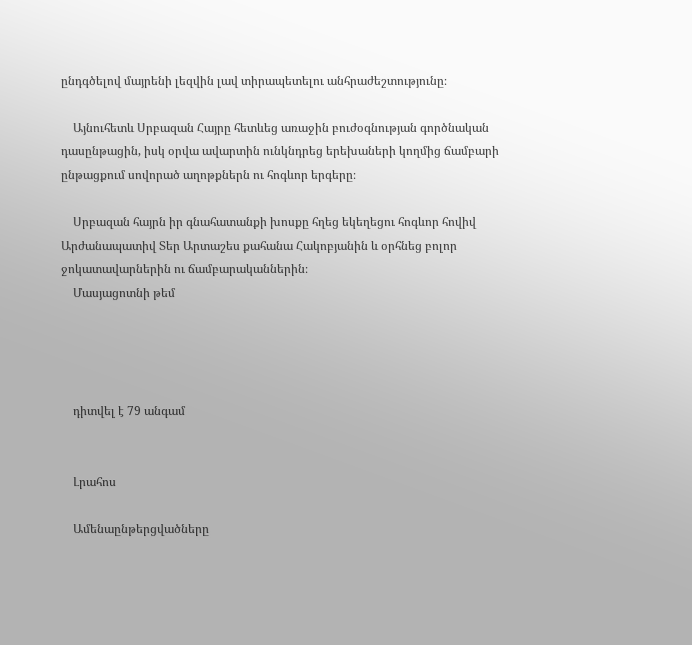ընդգծելով մայրենի լեզվին լավ տիրապետելու անհրաժեշտությունը։

    Այնուհետև Սրբազան Հայրը հետևեց առաջին բուժօգնության գործնական դասընթացին, իսկ օրվա ավարտին ունկնդրեց երեխաների կողմից ճամբարի ընթացքում սովորած աղոթքներն ու հոգևոր երգերը։

    Սրբազան հայրն իր գնահատանքի խոսքը հղեց եկեղեցու հոգևոր հովիվ Արժանապատիվ Տեր Արտաշես քահանա Հակոբյանին և օրհնեց բոլոր ջոկատավարներին ու ճամբարականներին։
    Մասյացոտնի թեմ




    դիտվել է 79 անգամ


    Լրահոս

    Ամենաընթերցվածները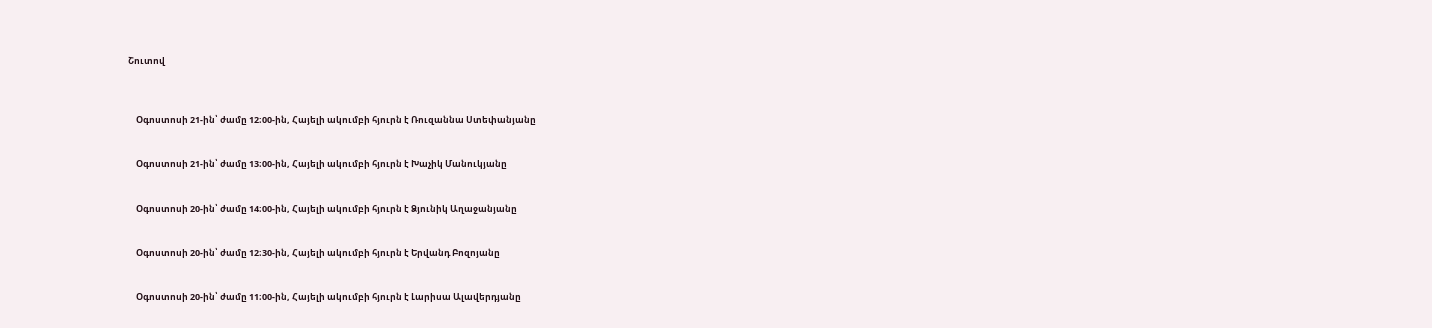Շուտով



    Օգոստոսի 21-ին՝ ժամը 12։00-ին, Հայելի ակումբի հյուրն է Ռուզաննա Ստեփանյանը


    Օգոստոսի 21-ին՝ ժամը 13։00-ին, Հայելի ակումբի հյուրն է Խաչիկ Մանուկյանը


    Օգոստոսի 20-ին՝ ժամը 14։00-ին, Հայելի ակումբի հյուրն է Ձյունիկ Աղաջանյանը


    Օգոստոսի 20-ին՝ ժամը 12։30-ին, Հայելի ակումբի հյուրն է Երվանդ Բոզոյանը


    Օգոստոսի 20-ին՝ ժամը 11։00-ին, Հայելի ակումբի հյուրն է Լարիսա Ալավերդյանը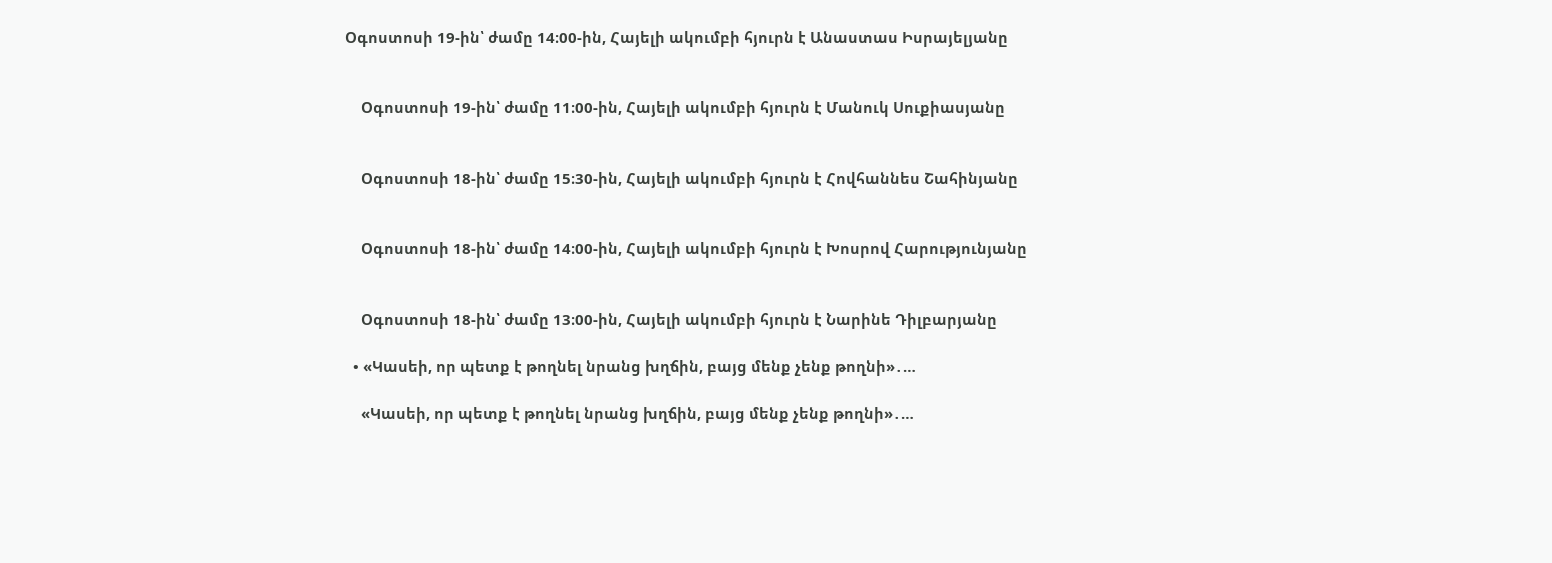Օգոստոսի 19-ին՝ ժամը 14։00-ին, Հայելի ակումբի հյուրն է Անաստաս Իսրայելյանը


    Օգոստոսի 19-ին՝ ժամը 11։00-ին, Հայելի ակումբի հյուրն է Մանուկ Սուքիասյանը


    Օգոստոսի 18-ին՝ ժամը 15։30-ին, Հայելի ակումբի հյուրն է Հովհաննես Շահինյանը


    Օգոստոսի 18-ին՝ ժամը 14։00-ին, Հայելի ակումբի հյուրն է Խոսրով Հարությունյանը


    Օգոստոսի 18-ին՝ ժամը 13։00-ին, Հայելի ակումբի հյուրն է Նարինե Դիլբարյանը

  • «Կասեի, որ պետք է թողնել նրանց խղճին, բայց մենք չենք թողնի»․…

    «Կասեի, որ պետք է թողնել նրանց խղճին, բայց մենք չենք թողնի»․…